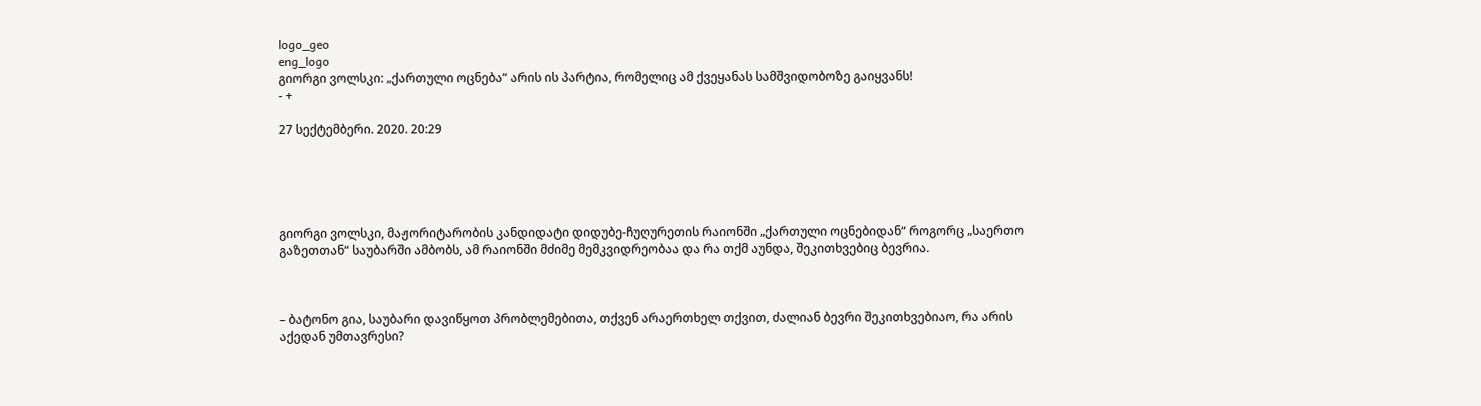logo_geo
eng_logo
გიორგი ვოლსკი: „ქართული ოცნება“ არის ის პარტია, რომელიც ამ ქვეყანას სამშვიდობოზე გაიყვანს!
- +

27 სექტემბერი. 2020. 20:29





გიორგი ვოლსკი, მაჟორიტარობის კანდიდატი დიდუბე-ჩუღურეთის რაიონში „ქართული ოცნებიდან“ როგორც „საერთო გაზეთთან“ საუბარში ამბობს, ამ რაიონში მძიმე მემკვიდრეობაა და რა თქმ აუნდა, შეკითხვებიც ბევრია.



– ბატონო გია, საუბარი დავიწყოთ პრობლემებითა, თქვენ არაერთხელ თქვით, ძალიან ბევრი შეკითხვებიაო, რა არის აქედან უმთავრესი?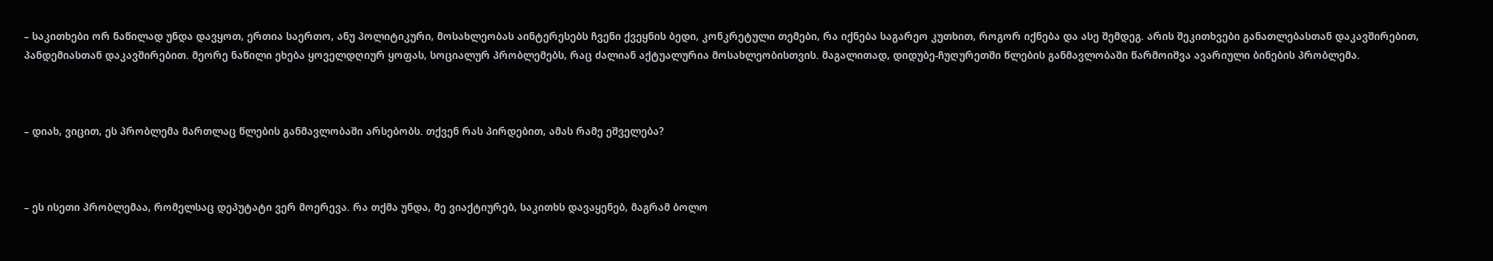– საკითხები ორ ნაწილად უნდა დავყოთ, ერთია საერთო, ანუ პოლიტიკური, მოსახლეობას აინტერესებს ჩვენი ქვეყნის ბედი, კონკრეტული თემები, რა იქნება საგარეო კუთხით, როგორ იქნება და ასე შემდეგ. არის შეკითხვები განათლებასთან დაკავშირებით, პანდემიასთან დაკავშირებით. მეორე ნაწილი ეხება ყოველდღიურ ყოფას, სოციალურ პრობლემებს, რაც ძალიან აქტუალურია მოსახლეობისთვის. მაგალითად, დიდუბე-ჩუღურეთში წლების განმავლობაში წარმოიშვა ავარიული ბინების პრობლემა.



– დიახ, ვიცით, ეს პრობლემა მართლაც წლების განმავლობაში არსებობს. თქვენ რას პირდებით, ამას რამე ეშველება?



– ეს ისეთი პრობლემაა, რომელსაც დეპუტატი ვერ მოერევა. რა თქმა უნდა, მე ვიაქტიურებ, საკითხს დავაყენებ, მაგრამ ბოლო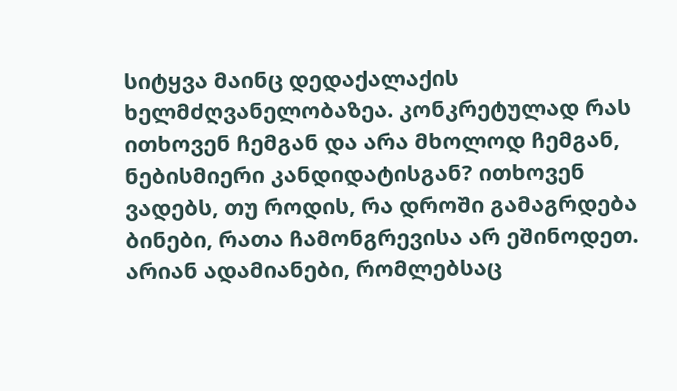სიტყვა მაინც დედაქალაქის ხელმძღვანელობაზეა. კონკრეტულად რას ითხოვენ ჩემგან და არა მხოლოდ ჩემგან, ნებისმიერი კანდიდატისგან? ითხოვენ ვადებს, თუ როდის, რა დროში გამაგრდება ბინები, რათა ჩამონგრევისა არ ეშინოდეთ. არიან ადამიანები, რომლებსაც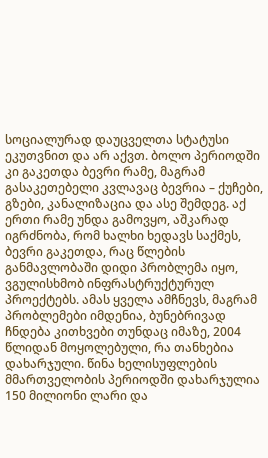სოციალურად დაუცველთა სტატუსი ეკუთვნით და არ აქვთ. ბოლო პერიოდში კი გაკეთდა ბევრი რამე, მაგრამ გასაკეთებელი კვლავაც ბევრია – ქუჩები, გზები, კანალიზაცია და ასე შემდეგ. აქ ერთი რამე უნდა გამოვყო, აშკარად იგრძნობა, რომ ხალხი ხედავს საქმეს, ბევრი გაკეთდა, რაც წლების განმავლობაში დიდი პრობლემა იყო, ვგულისხმობ ინფრასტრუქტურულ პროექტებს. ამას ყველა ამჩნევს, მაგრამ პრობლემები იმდენია, ბუნებრივად ჩნდება კითხვები თუნდაც იმაზე, 2004 წლიდან მოყოლებული, რა თანხებია დახარჯული. წინა ხელისუფლების მმართველობის პერიოდში დახარჯულია 150 მილიონი ლარი და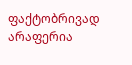ფაქტობრივად არაფერია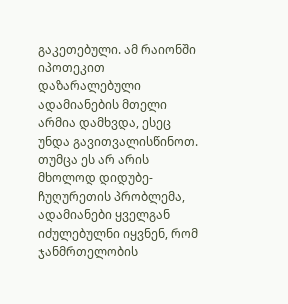გაკეთებული. ამ რაიონში იპოთეკით დაზარალებული ადამიანების მთელი არმია დამხვდა, ესეც უნდა გავითვალისწინოთ. თუმცა ეს არ არის მხოლოდ დიდუბე-ჩუღურეთის პრობლემა, ადამიანები ყველგან იძულებულნი იყვნენ, რომ ჯანმრთელობის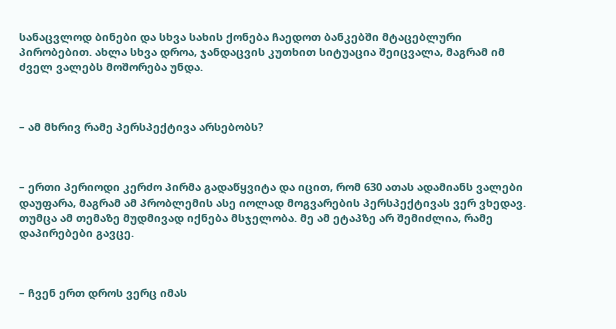სანაცვლოდ ბინები და სხვა სახის ქონება ჩაედოთ ბანკებში მტაცებლური პირობებით. ახლა სხვა დროა, ჯანდაცვის კუთხით სიტუაცია შეიცვალა, მაგრამ იმ ძველ ვალებს მოშორება უნდა.



– ამ მხრივ რამე პერსპექტივა არსებობს?



– ერთი პერიოდი კერძო პირმა გადაწყვიტა და იცით, რომ 630 ათას ადამიანს ვალები დაუფარა, მაგრამ ამ პრობლემის ასე იოლად მოგვარების პერსპექტივას ვერ ვხედავ. თუმცა ამ თემაზე მუდმივად იქნება მსჯელობა. მე ამ ეტაპზე არ შემიძლია, რამე დაპირებები გავცე.



– ჩვენ ერთ დროს ვერც იმას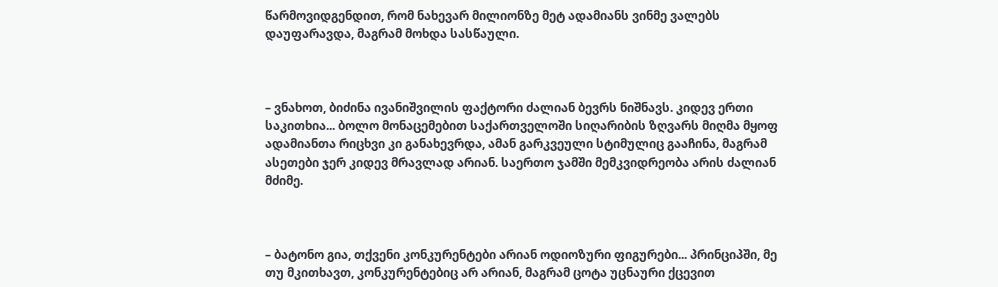წარმოვიდგენდით, რომ ნახევარ მილიონზე მეტ ადამიანს ვინმე ვალებს დაუფარავდა, მაგრამ მოხდა სასწაული.



– ვნახოთ, ბიძინა ივანიშვილის ფაქტორი ძალიან ბევრს ნიშნავს. კიდევ ერთი საკითხია... ბოლო მონაცემებით საქართველოში სიღარიბის ზღვარს მიღმა მყოფ ადამიანთა რიცხვი კი განახევრდა, ამან გარკვეული სტიმულიც გააჩინა, მაგრამ ასეთები ჯერ კიდევ მრავლად არიან. საერთო ჯამში მემკვიდრეობა არის ძალიან მძიმე.



– ბატონო გია, თქვენი კონკურენტები არიან ოდიოზური ფიგურები... პრინციპში, მე თუ მკითხავთ, კონკურენტებიც არ არიან, მაგრამ ცოტა უცნაური ქცევით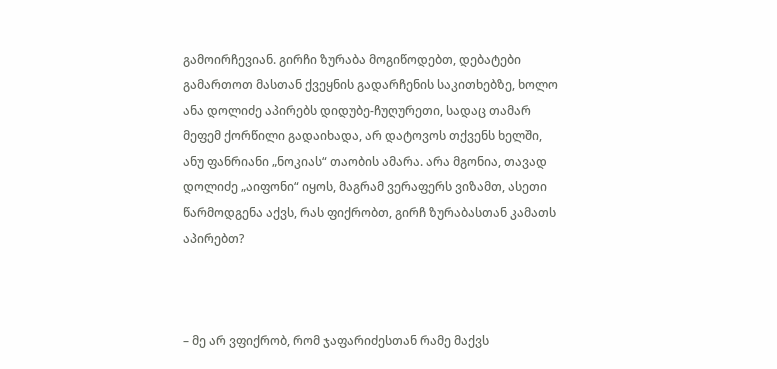გამოირჩევიან. გირჩი ზურაბა მოგიწოდებთ, დებატები გამართოთ მასთან ქვეყნის გადარჩენის საკითხებზე, ხოლო ანა დოლიძე აპირებს დიდუბე-ჩუღურეთი, სადაც თამარ მეფემ ქორწილი გადაიხადა, არ დატოვოს თქვენს ხელში, ანუ ფანრიანი „ნოკიას“ თაობის ამარა. არა მგონია, თავად დოლიძე „აიფონი“ იყოს, მაგრამ ვერაფერს ვიზამთ, ასეთი წარმოდგენა აქვს, რას ფიქრობთ, გირჩ ზურაბასთან კამათს აპირებთ?



– მე არ ვფიქრობ, რომ ჯაფარიძესთან რამე მაქვს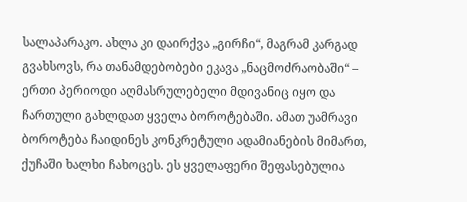სალაპარაკო. ახლა კი დაირქვა „გირჩი“, მაგრამ კარგად გვახსოვს, რა თანამდებობები ეკავა „ნაცმოძრაობაში“ – ერთი პერიოდი აღმასრულებელი მდივანიც იყო და ჩართული გახლდათ ყველა ბოროტებაში. ამათ უამრავი ბოროტება ჩაიდინეს კონკრეტული ადამიანების მიმართ, ქუჩაში ხალხი ჩახოცეს. ეს ყველაფერი შეფასებულია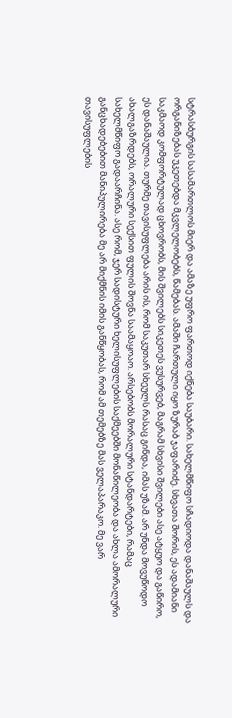სტრასბურგის სასამართლოს მიერ და ამაზე უფრო ფართოდ იქნება საუბარი. სახელმწიფო სჩადიოდა დანაშაულს და ორგანიზებას უკეთებდა მკვლელობებს, წამებას. ამაში ჩართული იყო ზურაბ ჯაფარიძე. სხვათა შორის, ეს ადამიანი საკმაოდ კომფორტულად ცხოვრობს, მის შვილებს სიკეთეს ვუსურვებ, მაგრამ სხვისი შვილები ასე ატყუო და გაწირო, ეს დანაშაულია. თურმე თავისუფლება არის ის, რომ საკუთარ სხეულს რასაც გინდა, იმას უზამ. არ უნდა მოვუწოდო ახალგაზრდებს, ორალური სექსით ფულის შოვნა საამაყოაო. არსებობს მორალური სტანდარტები, რამაც სახელმწიფო გადაარჩინა. ასე რომ, ჯერ სადისტური ხელისუფლების საქმეებში მონაწილეობა და ახლა ამორალური განცხადებებით მანიპულირება მე არ მიქმნის იმის განწყობას, რომ ამ თემებზე მას ველაპარაკო. მე ვარ თავისუფლების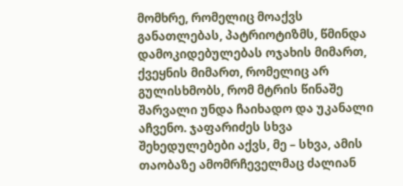მომხრე, რომელიც მოაქვს განათლებას, პატრიოტიზმს, წმინდა დამოკიდებულებას ოჯახის მიმართ, ქვეყნის მიმართ, რომელიც არ გულისხმობს, რომ მტრის წინაშე შარვალი უნდა ჩაიხადო და უკანალი აჩვენო. ჯაფარიძეს სხვა შეხედულებები აქვს, მე – სხვა, ამის თაობაზე ამომრჩეველმაც ძალიან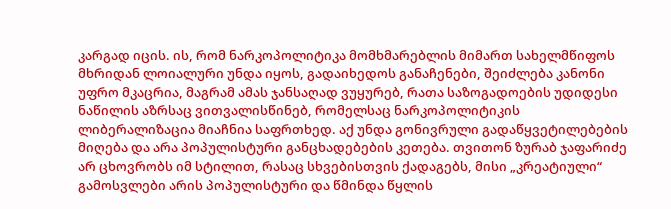კარგად იცის. ის, რომ ნარკოპოლიტიკა მომხმარებლის მიმართ სახელმწიფოს მხრიდან ლოიალური უნდა იყოს, გადაიხედოს განაჩენები, შეიძლება კანონი უფრო მკაცრია, მაგრამ ამას ჯანსაღად ვუყურებ, რათა საზოგადოების უდიდესი ნაწილის აზრსაც ვითვალისწინებ, რომელსაც ნარკოპოლიტიკის ლიბერალიზაცია მიაჩნია საფრთხედ. აქ უნდა გონივრული გადაწყვეტილებების მიღება და არა პოპულისტური განცხადებების კეთება. თვითონ ზურაბ ჯაფარიძე არ ცხოვრობს იმ სტილით, რასაც სხვებისთვის ქადაგებს, მისი „კრეატიული“ გამოსვლები არის პოპულისტური და წმინდა წყლის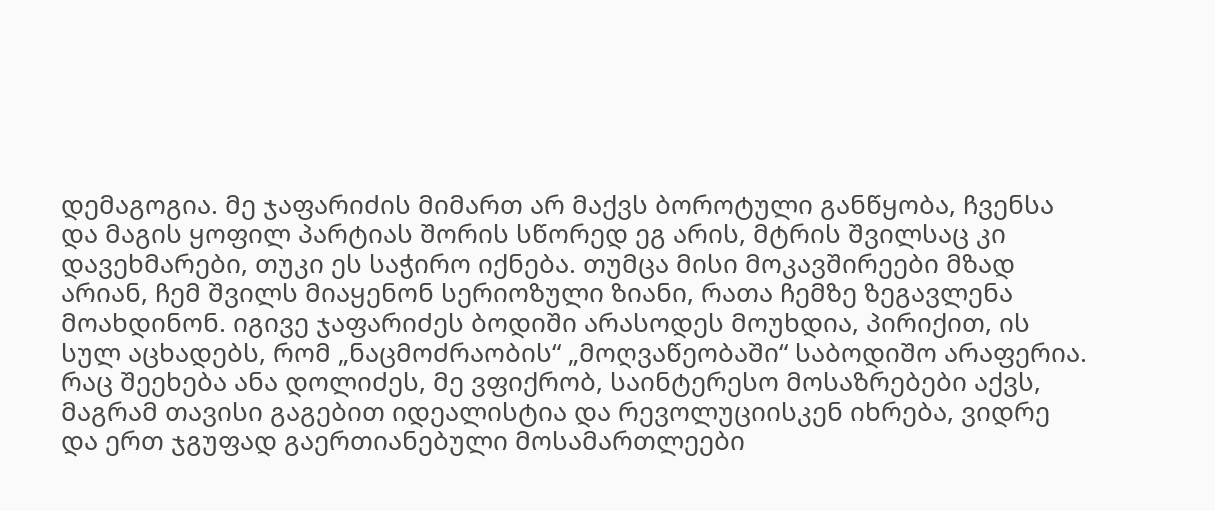დემაგოგია. მე ჯაფარიძის მიმართ არ მაქვს ბოროტული განწყობა, ჩვენსა და მაგის ყოფილ პარტიას შორის სწორედ ეგ არის, მტრის შვილსაც კი დავეხმარები, თუკი ეს საჭირო იქნება. თუმცა მისი მოკავშირეები მზად არიან, ჩემ შვილს მიაყენონ სერიოზული ზიანი, რათა ჩემზე ზეგავლენა მოახდინონ. იგივე ჯაფარიძეს ბოდიში არასოდეს მოუხდია, პირიქით, ის  სულ აცხადებს, რომ „ნაცმოძრაობის“ „მოღვაწეობაში“ საბოდიშო არაფერია. რაც შეეხება ანა დოლიძეს, მე ვფიქრობ, საინტერესო მოსაზრებები აქვს, მაგრამ თავისი გაგებით იდეალისტია და რევოლუციისკენ იხრება, ვიდრე და ერთ ჯგუფად გაერთიანებული მოსამართლეები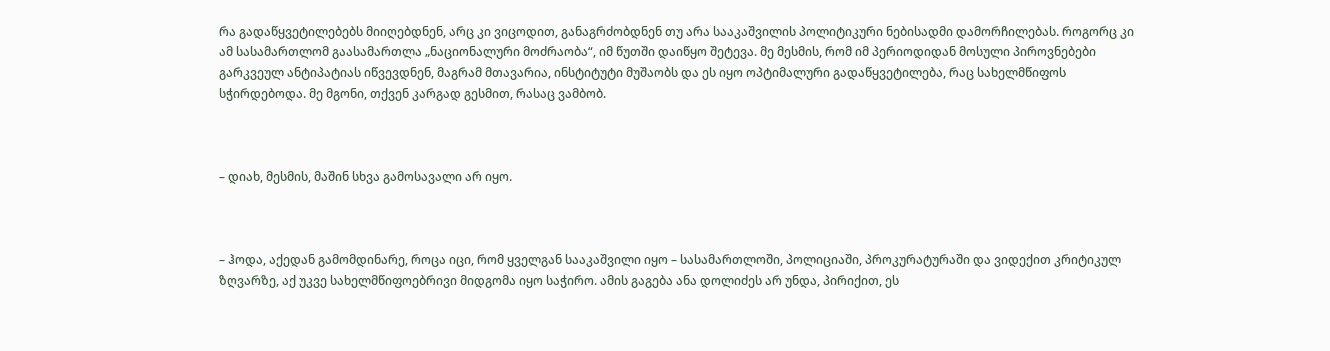რა გადაწყვეტილებებს მიიღებდნენ, არც კი ვიცოდით, განაგრძობდნენ თუ არა სააკაშვილის პოლიტიკური ნებისადმი დამორჩილებას. როგორც კი ამ სასამართლომ გაასამართლა „ნაციონალური მოძრაობა“, იმ წუთში დაიწყო შეტევა. მე მესმის, რომ იმ პერიოდიდან მოსული პიროვნებები გარკვეულ ანტიპატიას იწვევდნენ, მაგრამ მთავარია, ინსტიტუტი მუშაობს და ეს იყო ოპტიმალური გადაწყვეტილება, რაც სახელმწიფოს სჭირდებოდა. მე მგონი, თქვენ კარგად გესმით, რასაც ვამბობ.



– დიახ, მესმის, მაშინ სხვა გამოსავალი არ იყო.



– ჰოდა, აქედან გამომდინარე, როცა იცი, რომ ყველგან სააკაშვილი იყო – სასამართლოში, პოლიციაში, პროკურატურაში და ვიდექით კრიტიკულ ზღვარზე, აქ უკვე სახელმწიფოებრივი მიდგომა იყო საჭირო. ამის გაგება ანა დოლიძეს არ უნდა, პირიქით, ეს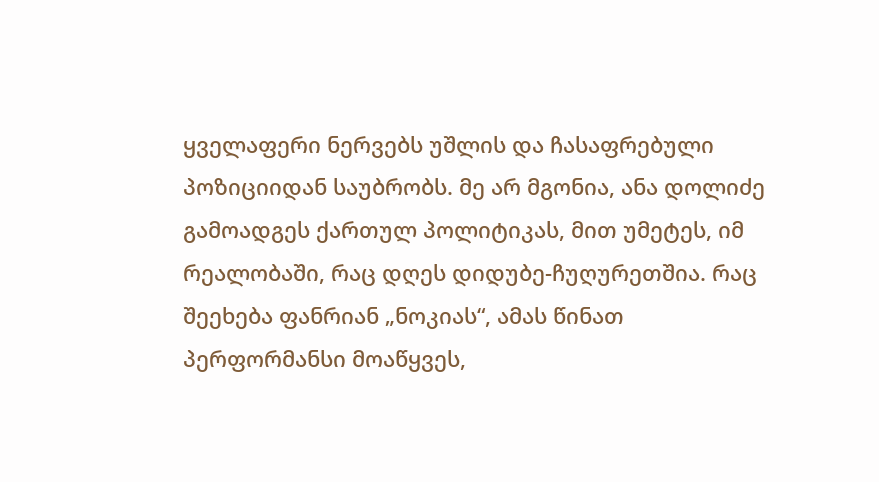ყველაფერი ნერვებს უშლის და ჩასაფრებული პოზიციიდან საუბრობს. მე არ მგონია, ანა დოლიძე გამოადგეს ქართულ პოლიტიკას, მით უმეტეს, იმ რეალობაში, რაც დღეს დიდუბე-ჩუღურეთშია. რაც შეეხება ფანრიან „ნოკიას“, ამას წინათ პერფორმანსი მოაწყვეს,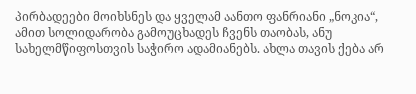პირბადეები მოიხსნეს და ყველამ აანთო ფანრიანი „ნოკია“, ამით სოლიდარობა გამოუცხადეს ჩვენს თაობას, ანუ სახელმწიფოსთვის საჭირო ადამიანებს. ახლა თავის ქება არ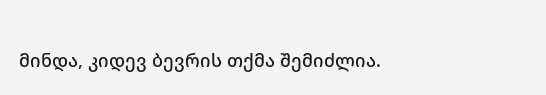მინდა, კიდევ ბევრის თქმა შემიძლია.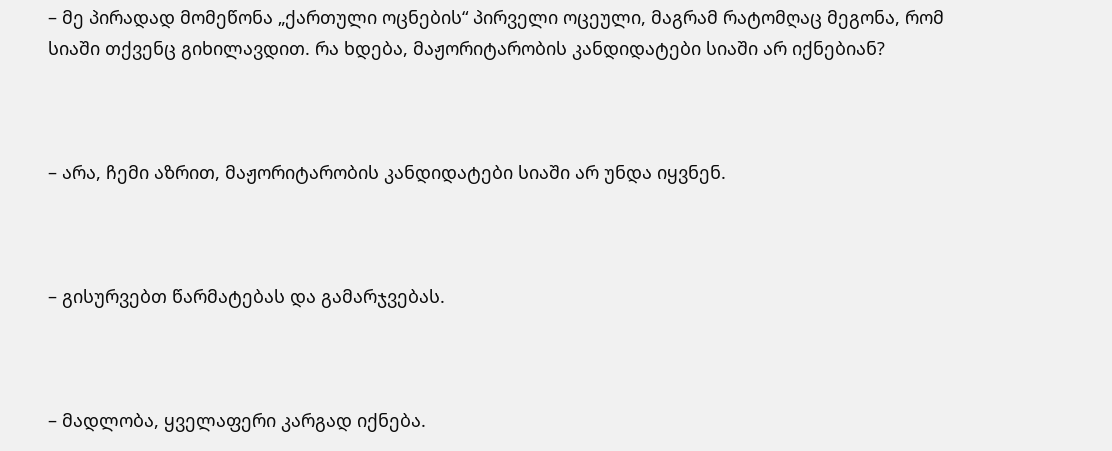– მე პირადად მომეწონა „ქართული ოცნების“ პირველი ოცეული, მაგრამ რატომღაც მეგონა, რომ სიაში თქვენც გიხილავდით. რა ხდება, მაჟორიტარობის კანდიდატები სიაში არ იქნებიან?



– არა, ჩემი აზრით, მაჟორიტარობის კანდიდატები სიაში არ უნდა იყვნენ.



– გისურვებთ წარმატებას და გამარჯვებას.



– მადლობა, ყველაფერი კარგად იქნება.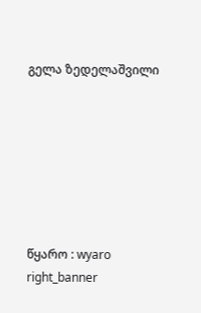გელა ზედელაშვილი







წყარო : wyaro
right_banner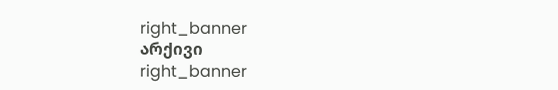right_banner
არქივი
right_banner